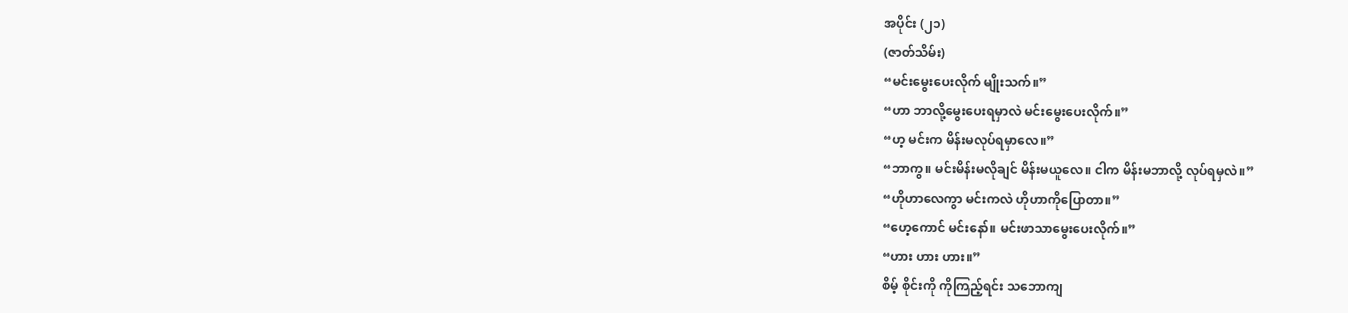အပိုင်း (၂၁)
(ဇာတ်သိမ်း)
“မင်းမွေးပေးလိုက် မျိုးသက်။”
“ဟာ ဘာလို့မွေးပေးရမှာလဲ မင်းမွေးပေးလိုက်။”
“ဟ့ မင်းက မိန်းမလုပ်ရမှာလေ။”
“ဘာကွ။ မင်းမိန်းမလိုချင် မိန်းမယူလေ။ ငါက မိန်းမဘာလို့ လုပ်ရမှလဲ။”
“ဟိုဟာလေကွာ မင်းကလဲ ဟိုဟာကိုပြောတာ။”
“ဟေ့ကောင် မင်းနော်။ မင်းဖာသာမွေးပေးလိုက်။”
“ဟား ဟား ဟား။”
စိမ့် စိုင်းကို ကိုကြည့်ရင်း သဘောကျ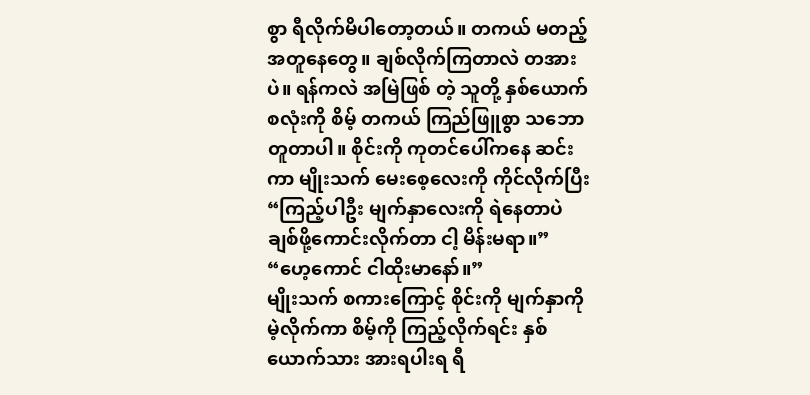စွာ ရီလိုက်မိပါတော့တယ်။ တကယ် မတည့်အတူနေတွေ။ ချစ်လိုက်ကြတာလဲ တအားပဲ။ ရန်ကလဲ အမြဲဖြစ် တဲ့ သူတို့ နှစ်ယောက်စလုံးကို စိမ့် တကယ် ကြည်ဖြူစွာ သဘောတူတာပါ။ စိုင်းကို ကုတင်ပေါ်ကနေ ဆင်းကာ မျိုးသက် မေးစေ့လေးကို ကိုင်လိုက်ပြီး
“ကြည့်ပါဦး မျက်နှာလေးကို ရဲနေတာပဲ ချစ်ဖို့ကောင်းလိုက်တာ ငါ့ မိန်းမရာ။”
“ဟေ့ကောင် ငါထိုးမာနော်။”
မျိုးသက် စကားကြောင့် စိုင်းကို မျက်နှာကို မဲ့လိုက်ကာ စိမ့်ကို ကြည့်လိုက်ရင်း နှစ်ယောက်သား အားရပါးရ ရီ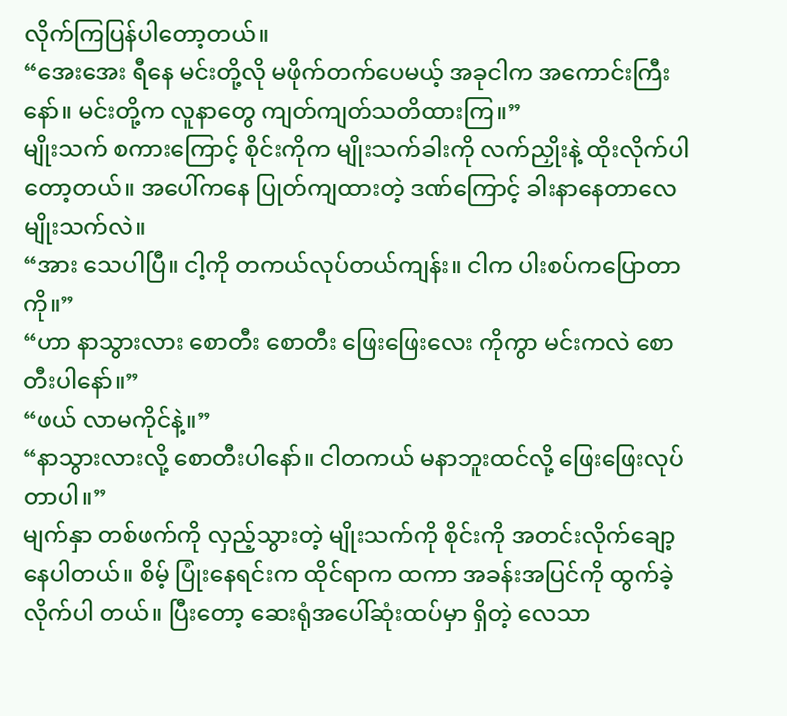လိုက်ကြပြန်ပါတော့တယ်။
“အေးအေး ရီနေ မင်းတို့လို မဖိုက်တက်ပေမယ့် အခုငါက အကောင်းကြီးနော်။ မင်းတို့က လူနာတွေ ကျတ်ကျတ်သတိထားကြ။”
မျိုးသက် စကားကြောင့် စိုင်းကိုက မျိုးသက်ခါးကို လက်ညှိုးနဲ့ ထိုးလိုက်ပါတော့တယ်။ အပေါ်ကနေ ပြုတ်ကျထားတဲ့ ဒဏ်ကြောင့် ခါးနာနေတာလေ မျိုးသက်လဲ။
“အား သေပါပြီ။ ငါ့ကို တကယ်လုပ်တယ်ကျန်း။ ငါက ပါးစပ်ကပြောတာကို။”
“ဟာ နာသွားလား စောတီး စောတီး ဖြေးဖြေးလေး ကိုကွာ မင်းကလဲ စောတီးပါနော်။”
“ဖယ် လာမကိုင်နဲ့။”
“နာသွားလားလို့ စောတီးပါနော်။ ငါတကယ် မနာဘူးထင်လို့ ဖြေးဖြေးလုပ်တာပါ။”
မျက်နှာ တစ်ဖက်ကို လှည့်သွားတဲ့ မျိုးသက်ကို စိုင်းကို အတင်းလိုက်ချော့နေပါတယ်။ စိမ့် ပြုံးနေရင်းက ထိုင်ရာက ထကာ အခန်းအပြင်ကို ထွက်ခဲ့လိုက်ပါ တယ်။ ပြီးတော့ ဆေးရုံအပေါ်ဆုံးထပ်မှာ ရှိတဲ့ လေသာ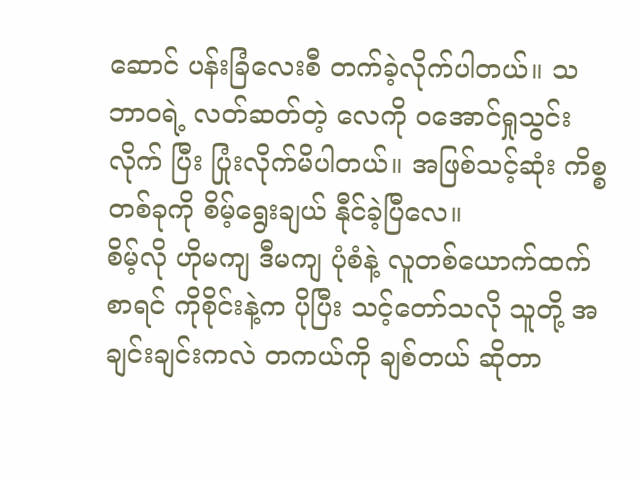ဆောင် ပန်းခြံလေးစီ တက်ခဲ့လိုက်ပါတယ်။ သဘာဝရဲ့ လတ်ဆတ်တဲ့ လေကို ဝအောင်ရှုသွင်းလိုက် ပြီး ပြုံးလိုက်မိပါတယ်။ အဖြစ်သင့်ဆုံး ကိစ္စတစ်ခုကို စိမ့်ရွေးချယ် နီုင်ခဲ့ပြီလေ။
စိမ့်လို ဟိုမကျ ဒီမကျ ပုံစံနဲ့ လူတစ်ယောက်ထက်စာရင် ကိုစိုင်းနဲ့က ပိုပြီး သင့်တော်သလို သူတို့ အချင်းချင်းကလဲ တကယ်ကို ချစ်တယ် ဆိုတာ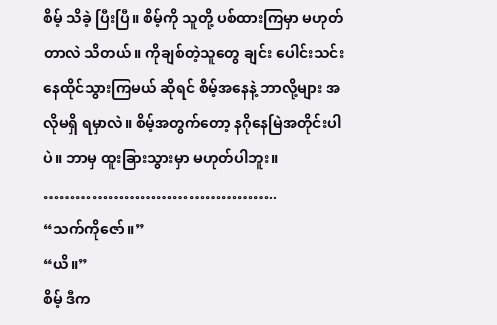စိမ့် သိခဲ့ ပြီးပြီ။ စိမ့်ကို သူတို့ ပစ်ထားကြမှာ မဟုတ်တာလဲ သိတယ်။ ကိုချစ်တဲ့သူတွေ ချင်း ပေါင်းသင်းနေထိုင်သွားကြမယ် ဆိုရင် စိမ့်အနေနဲ့ ဘာလို့များ အလိုမရှိ ရမှာလဲ။ စိမ့်အတွက်တော့ နဂိုနေမြဲအတိုင်းပါပဲ။ ဘာမှ ထူးခြားသွားမှာ မဟုတ်ပါဘူး။
……………………………………..
“သက်ကိုဇော်။”
“ယိ။”
စိမ့် ဒီက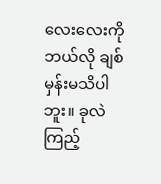လေးလေးကို ဘယ်လို ချစ်မှန်းမသိပါဘူး။ ခုလဲကြည့်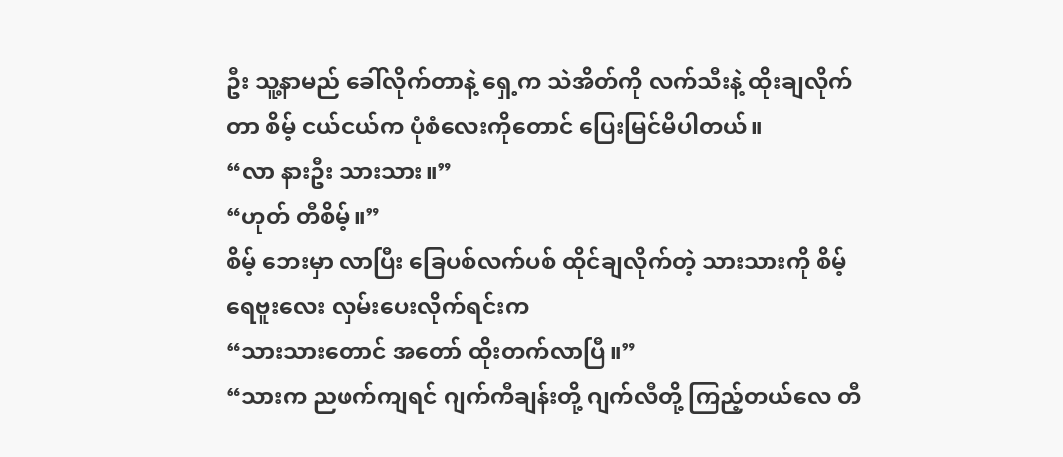ဦး သူ့နာမည် ခေါ်လိုက်တာနဲ့ ရှေ့က သဲအိတ်ကို လက်သီးနဲ့ ထိုးချလိုက်တာ စိမ့် ငယ်ငယ်က ပုံစံလေးကိုတောင် ပြေးမြင်မိပါတယ်။
“လာ နားဦး သားသား။”
“ဟုတ် တီစိမ့်။”
စိမ့် ဘေးမှာ လာပြီး ခြေပစ်လက်ပစ် ထိုင်ချလိုက်တဲ့ သားသားကို စိမ့် ရေဗူးလေး လှမ်းပေးလိုက်ရင်းက
“သားသားတောင် အတော် ထိုးတက်လာပြီ။”
“သားက ညဖက်ကျရင် ဂျက်ကီချန်းတို့ ဂျက်လီတို့ ကြည့်တယ်လေ တီ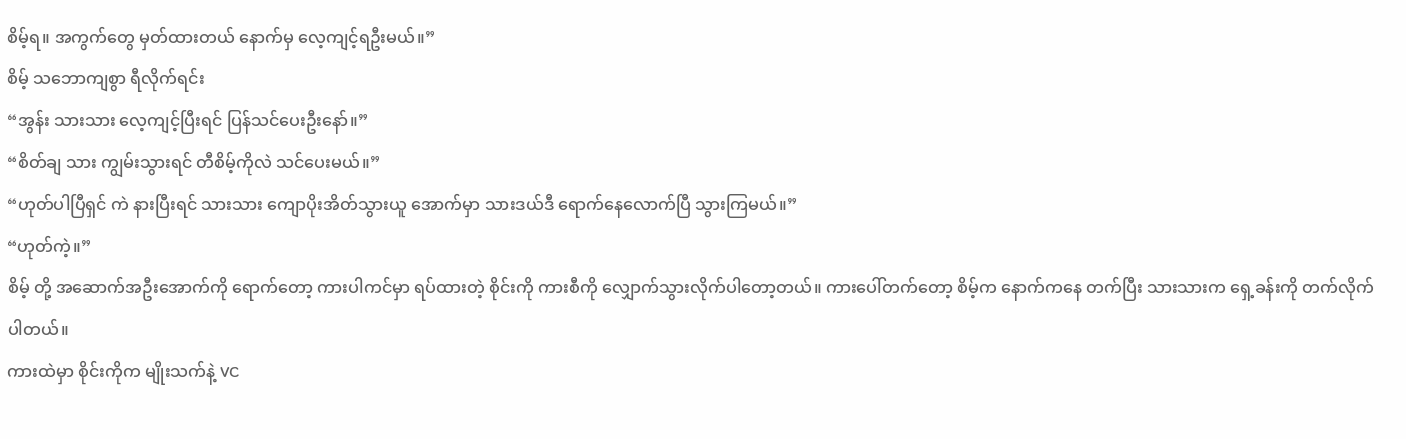စိမ့်ရ။ အကွက်တွေ မှတ်ထားတယ် နောက်မှ လေ့ကျင့်ရဦးမယ်။”
စိမ့် သဘောကျစွာ ရီလိုက်ရင်း
“အွန်း သားသား လေ့ကျင့်ပြီးရင် ပြန်သင်ပေးဦးနော်။”
“စိတ်ချ သား ကျွမ်းသွားရင် တီစိမ့်ကိုလဲ သင်ပေးမယ်။”
“ဟုတ်ပါပြီရှင် ကဲ နားပြီးရင် သားသား ကျောပိုးအိတ်သွားယူ အောက်မှာ သားဒယ်ဒီ ရောက်နေလောက်ပြီ သွားကြမယ်။”
“ဟုတ်ကဲ့။”
စိမ့် တို့ အဆောက်အဦးအောက်ကို ရောက်တော့ ကားပါကင်မှာ ရပ်ထားတဲ့ စိုင်းကို ကားစီကို လျှောက်သွားလိုက်ပါတော့တယ်။ ကားပေါ်တက်တော့ စိမ့်က နောက်ကနေ တက်ပြီး သားသားက ရှေ့ခန်းကို တက်လိုက်ပါတယ်။
ကားထဲမှာ စိုင်းကိုက မျိုးသက်နဲ့ VC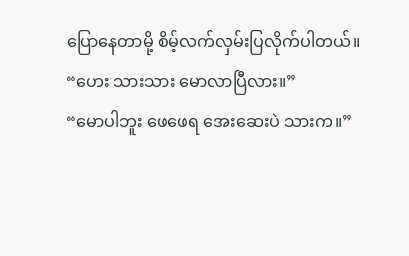ပြောနေတာမို့ စိမ့်လက်လှမ်းပြလိုက်ပါတယ်။
“ဟေး သားသား မောလာပြီလား။”
“မောပါဘူး ဖေဖေရ အေးဆေးပဲ သားက။”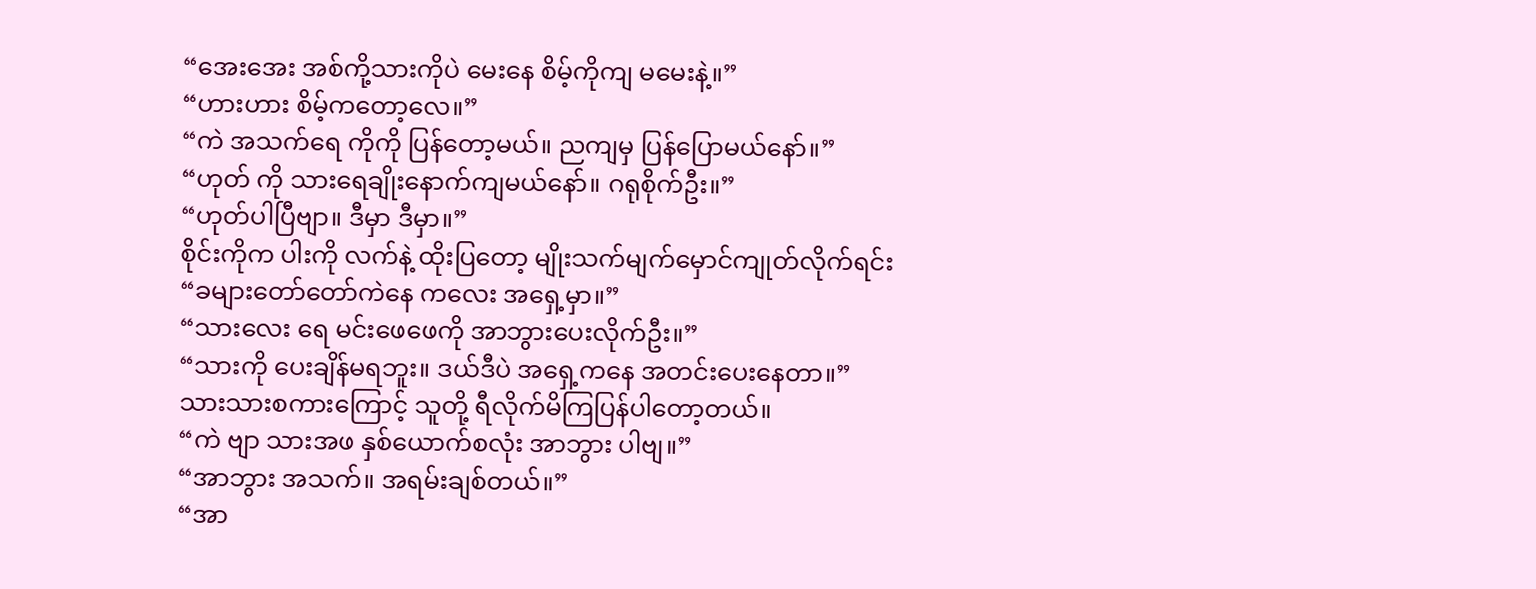“အေးအေး အစ်ကို့သားကိုပဲ မေးနေ စိမ့်ကိုကျ မမေးနဲ့။”
“ဟားဟား စိမ့်ကတော့လေ။”
“ကဲ အသက်ရေ ကိုကို ပြန်တော့မယ်။ ညကျမှ ပြန်ပြောမယ်နော်။”
“ဟုတ် ကို သားရေချိုးနောက်ကျမယ်နော်။ ဂရုစိုက်ဦး။”
“ဟုတ်ပါပြီဗျာ။ ဒီမှာ ဒီမှာ။”
စိုင်းကိုက ပါးကို လက်နဲ့ ထိုးပြတော့ မျိုးသက်မျက်မှောင်ကျုတ်လိုက်ရင်း
“ခများတော်တော်ကဲနေ ကလေး အရှေ့မှာ။”
“သားလေး ရေ မင်းဖေဖေကို အာဘွားပေးလိုက်ဦး။”
“သားကို ပေးချိန်မရဘူး။ ဒယ်ဒီပဲ အရှေ့ကနေ အတင်းပေးနေတာ။”
သားသားစကားကြောင့် သူတို့ ရီလိုက်မိကြပြန်ပါတော့တယ်။
“ကဲ ဗျာ သားအဖ နှစ်ယောက်စလုံး အာဘွား ပါဗျ။”
“အာဘွား အသက်။ အရမ်းချစ်တယ်။”
“အာ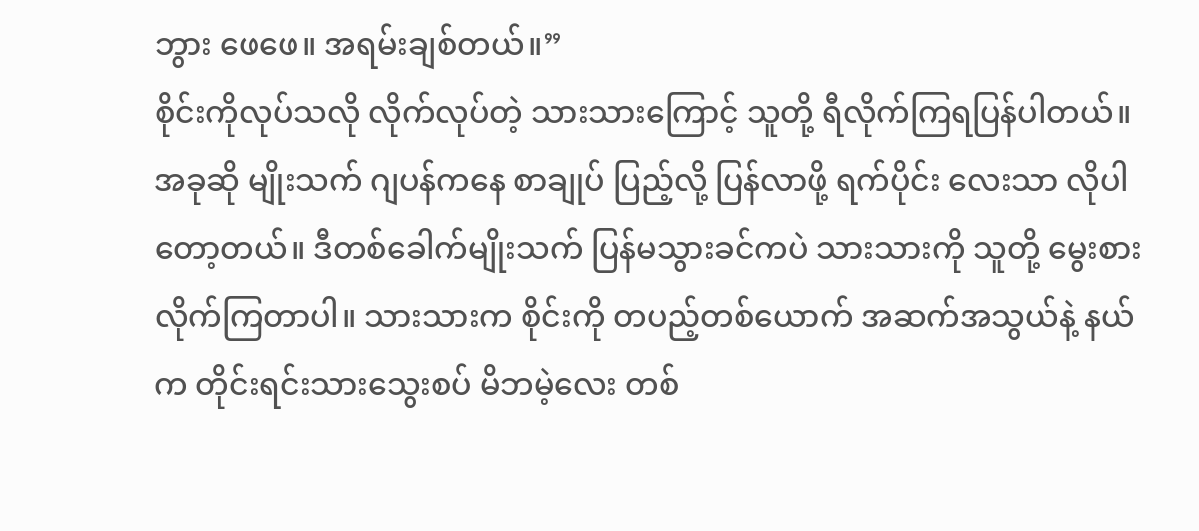ဘွား ဖေဖေ။ အရမ်းချစ်တယ်။”
စိုင်းကိုလုပ်သလို လိုက်လုပ်တဲ့ သားသားကြောင့် သူတို့ ရီလိုက်ကြရပြန်ပါတယ်။ အခုဆို မျိုးသက် ဂျပန်ကနေ စာချုပ် ပြည့်လို့ ပြန်လာဖို့ ရက်ပိုင်း လေးသာ လိုပါတော့တယ်။ ဒီတစ်ခေါက်မျိုးသက် ပြန်မသွားခင်ကပဲ သားသားကို သူတို့ မွေးစားလိုက်ကြတာပါ။ သားသားက စိုင်းကို တပည့်တစ်ယောက် အဆက်အသွယ်နဲ့ နယ်က တိုင်းရင်းသားသွေးစပ် မိဘမဲ့လေး တစ်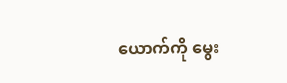ယောက်ကို မွေး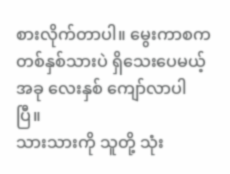စားလိုက်တာပါ။ မွေးကာစက တစ်နှစ်သားပဲ ရှိသေးပေမယ့် အခု လေးနှစ် ကျော်လာပါပြီ။
သားသားကို သူတို့ သုံး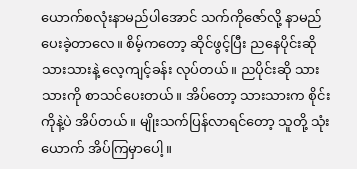ယောက်စလုံးနာမည်ပါအောင် သက်ကိုဇော်လို့ နာမည်ပေးခဲ့တာလေ။ စိမ့်ကတော့ ဆိုင်ဖွင့်ပြီး ညနေပိုင်းဆို သားသားနဲ့ လေ့ကျင့်ခန်း လုပ်တယ်။ ညပိုင်းဆို သားသားကို စာသင်ပေးတယ်။ အိပ်တော့ သားသားက စိုင်းကိုနဲ့ပဲ အိပ်တယ်။ မျိုးသက်ပြန်လာရင်တော့ သူတို့ သုံးယောက် အိပ်ကြမှာပေါ့။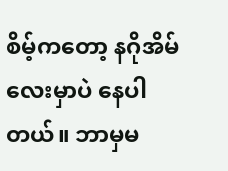စိမ့်ကတော့ နဂိုအိမ်လေးမှာပဲ နေပါတယ်။ ဘာမှမ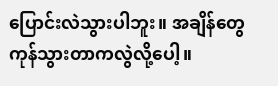ပြောင်းလဲသွားပါဘူး။ အချိန်တွေ ကုန်သွားတာကလွဲလို့ပေါ့။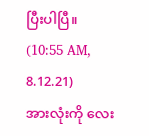ပြီးပါပြီ။
(10:55 AM, 8.12.21)
အားလုံးကို လေး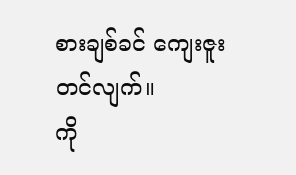စားချစ်ခင် ကျေးဇူးတင်လျက်။
ကို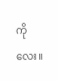ကိုလေး။